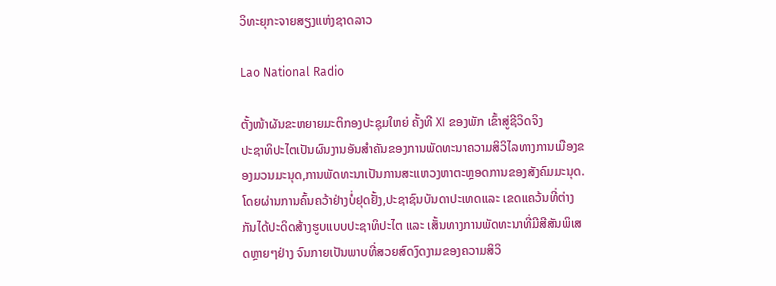ວິທະຍຸກະຈາຍສຽງແຫ່ງຊາດລາວ

Lao National Radio

ຕັ້ງໜ້າຜັນຂະຫຍາຍມະຕິກອງປະຊຸມໃຫຍ່ ຄັ້ງທີ XI ຂອງພັກ ເຂົ້າສູ່ຊີວິດຈິງ
ປະຊາທິປະໄຕເປັນຜົນງານອັນສຳຄັນຂອງການພັດທະນາຄວາມສິວິໄລທາງການເມືອງຂອງມວນມະນຸດ,ການພັດທະນາເປັນການສະແຫວງຫາຕະຫຼອດການຂອງສັງຄົມມະນຸດ.ໂດຍຜ່ານການຄົ້ນຄວ້າຢ່າງບໍ່ຢຸດຢັ້ງ,ປະຊາຊົນບັນດາປະເທດແລະ ເຂດແຄວ້ນທີ່ຕ່າງກັນໄດ້ປະດິດສ້າງຮູບແບບປະຊາທິປະໄຕ ແລະ ເສັ້ນທາງການພັດທະນາທີ່ມີສີສັນພິເສດຫຼາຍໆຢ່າງ ຈົນກາຍເປັນພາບທີ່ສວຍສົດງົດງາມຂອງຄວາມສິວິ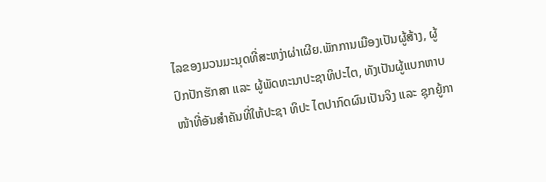ໄລຂອງມວນມະນຸດທີ່ສະຫງ່າຜ່າເຜີຍ.ພັກການເມືອງເປັນຜູ້ສ້າງ, ຜູ້ປົກປັກຮັກສາ ແລະ ຜູ້ພັດທະນາປະຊາທິປະໄຕ, ທັງເປັນຜູ້ແບກຫາບໜ້າທີ່ອັນສຳຄັນທີ່ໃຫ້ປະຊາ ທິປະ ໄຕປາກົດຜົນເປັນຈິງ ແລະ ຊຸກຍູ້ກາ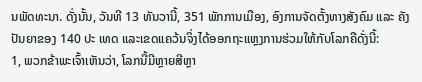ນພັດທະນາ. ດັ່ງນັ້ນ, ວັນທີ 13 ທັນວານີ້, 351 ພັກການເມືອງ, ອົງການຈັດຕັ້ງທາງສັງຄົມ ແລະ ຄັງປັນຍາຂອງ 140 ປະ ເທດ ແລະເຂດແຄວ້ນຈິ່ງໄດ້ອອກຖະແຫຼງການຮ່ວມໃຫ້ກັບໂລກຄືດັ່ງນີ້:
1, ພວກຂ້າພະເຈົ້າເຫັນວ່າ, ໂລກນີ້ມີຫຼາຍສີຫຼາ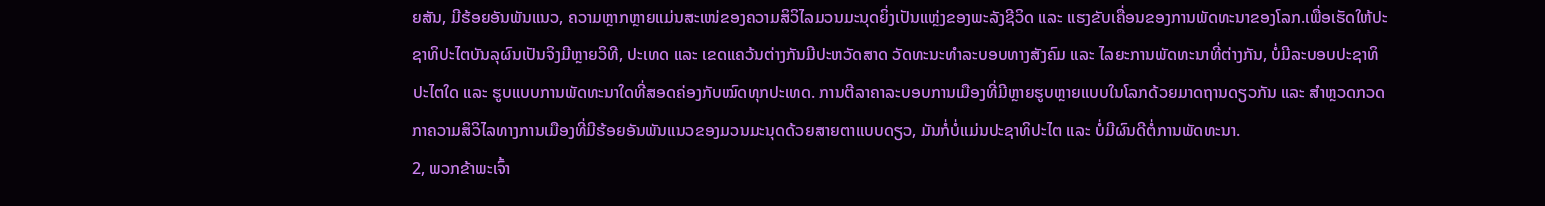ຍສັນ, ມີຮ້ອຍອັນພັນແນວ, ຄວາມຫຼາກຫຼາຍແມ່ນສະເໜ່ຂອງຄວາມສິວິໄລມວນມະນຸດຍິ່ງເປັນແຫຼ່ງຂອງພະລັງຊີວິດ ແລະ ແຮງຂັບເຄື່ອນຂອງການພັດທະນາຂອງໂລກ.ເພື່ອເຮັດໃຫ້ປະຊາທິປະໄຕບັນລຸຜົນເປັນຈິງມີຫຼາຍວິທີ, ປະເທດ ແລະ ເຂດແຄວ້ນຕ່າງກັນມີປະຫວັດສາດ ວັດທະນະທຳລະບອບທາງສັງຄົມ ແລະ ໄລຍະການພັດທະນາທີ່ຕ່າງກັນ, ບໍ່ມີລະບອບປະຊາທິປະໄຕໃດ ແລະ ຮູບແບບການພັດທະນາໃດທີ່ສອດຄ່ອງກັບໝົດທຸກປະເທດ. ການຕີລາຄາລະບອບການເມືອງທີ່ມີຫຼາຍຮູບຫຼາຍແບບໃນໂລກດ້ວຍມາດຖານດຽວກັນ ແລະ ສຳຫຼວດກວດກາຄວາມສິວິໄລທາງການເມືອງທີ່ມີຮ້ອຍອັນພັນແນວຂອງມວນມະນຸດດ້ວຍສາຍຕາແບບດຽວ, ມັນກໍ່ບໍ່ແມ່ນປະຊາທິປະໄຕ ແລະ ບໍ່ມີຜົນດີຕໍ່ການພັດທະນາ.
2, ພວກຂ້າພະເຈົ້າ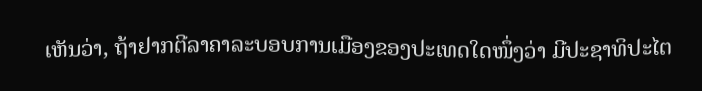ເຫັນວ່າ, ຖ້າຢາກຕີລາຄາລະບອບການເມືອງຂອງປະເທດໃດໜຶ່ງວ່າ ມີປະຊາທິປະໄຕ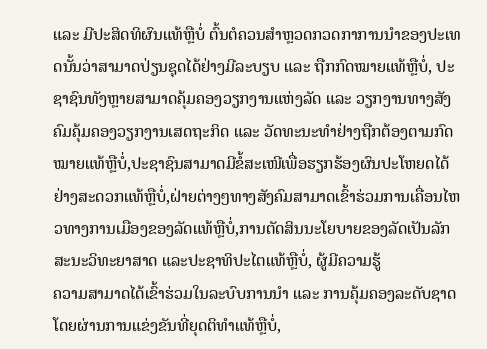ແລະ ມີປະສິດທິຜົນແທ້ຫຼືບໍ່ ຕົ້ນຕໍຄວນສຳຫຼວດກວດກາການນຳຂອງປະເທດນັ້ນວ່າສາມາດປ່ຽນຊຸດໄດ້ຢ່າງມີລະບຽບ ແລະ ຖືກກົດໝາຍແທ້ຫຼືບໍ່, ປະຊາຊົນທັງຫຼາຍສາມາດຄຸ້ມຄອງວຽກງານແຫ່ງລັດ ແລະ ວຽກງານທາງສັງຄົມຄຸ້ມຄອງວຽກງານເສດຖະກິດ ແລະ ວັດທະນະທຳຢ່າງຖືກຕ້ອງຕາມກົດໝາຍແທ້ຫຼືບໍ່,ປະຊາຊົນສາມາດມີຂໍ້ສະເໜີເພື່ອຮຽກຮ້ອງຜົນປະໂຫຍດໄດ້ຢ່າງສະດວກແທ້ຫຼືບໍ່,ຝ່າຍຕ່າງໆທາງສັງຄົມສາມາດເຂົ້າຮ່ວມການເຄື່ອນໄຫວທາງການເມືອງຂອງລັດແທ້ຫຼືບໍ່,ການຕັດສິນນະໂຍບາຍຂອງລັດເປັນລັກສະນະວິທະຍາສາດ ແລະປະຊາທິປະໄຕແທ້ຫຼືບໍ່, ຜູ້ມີຄວາມຮູ້
ຄວາມສາມາດໄດ້ເຂົ້າຮ່ວມໃນລະບົບການນຳ ແລະ ການຄຸ້ມຄອງລະດັບຊາດ
ໂດຍຜ່ານການແຂ່ງຂັນທີ່ຍຸດຕິທຳແທ້ຫຼືບໍ່,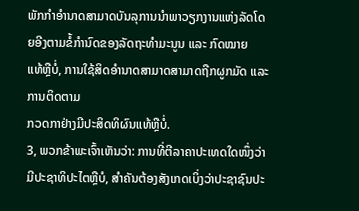ພັກກຳອຳນາດສາມາດບັນລຸການນຳພາວຽກງານແຫ່ງລັດໂດຍອີງຕາມຂໍ້ກຳນົດຂອງລັດຖະທຳມະນູນ ແລະ ກົດໝາຍ
ແທ້ຫຼືບໍ່, ການໃຊ້ສິດອຳນາດສາມາດສາມາດຖືກຜູກມັດ ແລະ ການຕິດຕາມ
ກວດກາຢ່າງມີປະສິດທິຜົນແທ້ຫຼືບໍ່.
3, ພວກຂ້າພະເຈົ້າເຫັນວ່າ: ການທີ່ຕີລາຄາປະເທດໃດໜຶ່ງວ່າມີປະຊາທິປະໄຕຫຼືບໍ, ສຳຄັນຕ້ອງສັງເກດເບິ່ງວ່າປະຊາຊົນປະ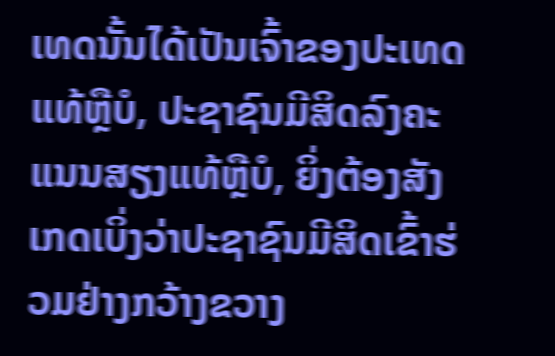ເທດນັ້ນໄດ້ເປັນເຈົ້າຂອງປະເທດແທ້ຫຼືບໍ, ປະຊາຊົນມີສິດລົງຄະແນນສຽງແທ້ຫຼືບໍ, ຍິ່ງຕ້ອງສັງເກດເບິ່ງວ່າປະຊາຊົນມີສິດເຂົ້າຮ່ວມຢ່າງກວ້າງຂວາງ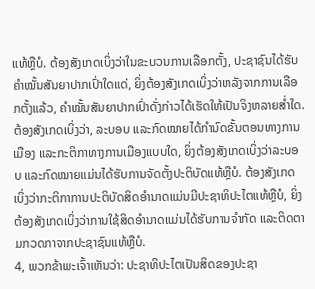ແທ້ຫຼືບໍ. ຕ້ອງສັງເກດເບິ່ງວ່າໃນຂະບວນການເລືອກຕັ້ງ, ປະຊາຊົນໄດ້ຮັບຄຳໝັ້ນສັນຍາປາກເປົ່າໃດແດ່, ຍິ່ງຕ້ອງສັງເກດເບິ່ງວ່າຫລັງຈາກການເລືອກຕັ້ງແລ້ວ, ຄຳໝັ້ນສັນຍາປາກເປົ່າດັ່ງກ່າວໄດ້ເຮັດໃຫ້ເປັນຈິງຫລາຍສໍ່າໃດ. ຕ້ອງສັງເກດເບິ່ງວ່າ, ລະບອບ ແລະກົດໝາຍໄດ້ກຳນົດຂັ້ນຕອນທາງການເມືອງ ແລະກະຕິກາທາງການເມືອງແບບໃດ, ຍິ່ງຕ້ອງສັງເກດເບິ່ງວ່າລະບອບ ແລະກົດໝາຍແມ່ນໄດ້ຮັບການຈັດຕັ້ງປະຕິບັດແທ້ຫຼືບໍ. ຕ້ອງສັງເກດເບິ່ງວ່າກະຕິກາການປະຕິບັດສິດອຳນາດແມ່ນມີປະຊາທິປະໄຕແທ້ຫຼືບໍ, ຍິ່ງຕ້ອງສັງເກດເບິ່ງວ່າການໃຊ້ສິດອຳນາດແມ່ນໄດ້ຮັບການຈຳກັດ ແລະຕິດຕາມກວດກາຈາກປະຊາຊົນແທ້ຫຼືບໍ.
4, ພວກຂ້າພະເຈົ້າເຫັນວ່າ: ປະຊາທິປະໄຕເປັນສິດຂອງປະຊາ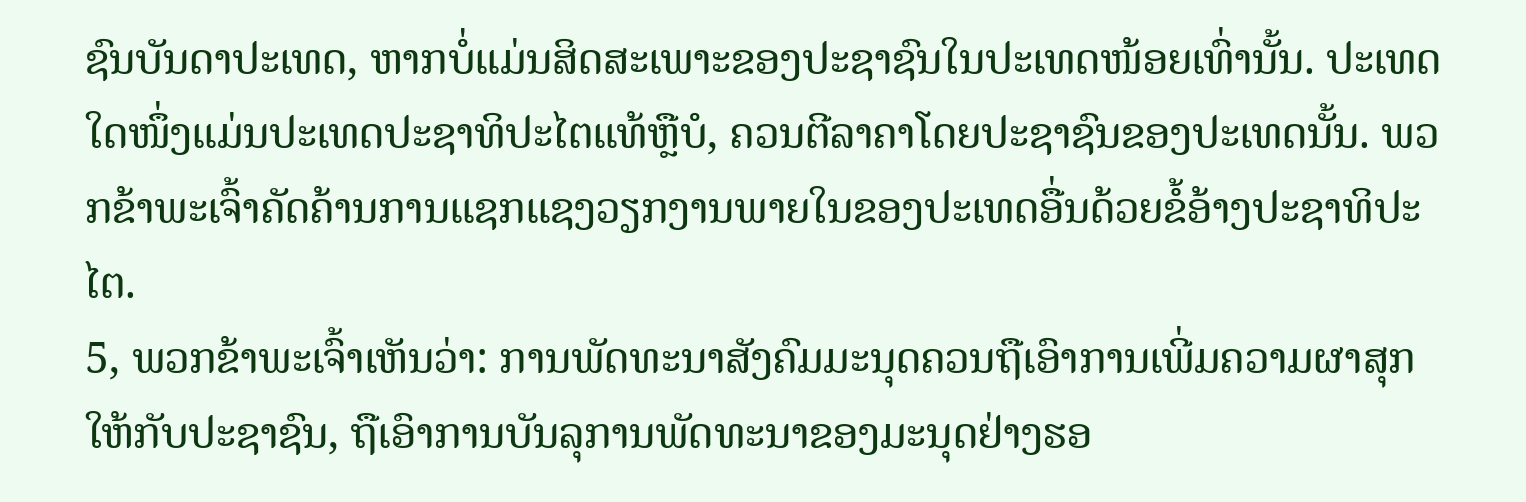ຊົນບັນດາປະເທດ, ຫາກບໍ່ແມ່ນສິດສະເພາະຂອງປະຊາຊົນໃນປະເທດໜ້ອຍເທົ່ານັ້ນ. ປະເທດໃດໜຶ່ງແມ່ນປະເທດປະຊາທິປະໄຕແທ້ຫຼືບໍ, ຄວນຕີລາຄາໂດຍປະຊາຊົນຂອງປະເທດນັ້ນ. ພວກຂ້າພະເຈົ້າຄັດຄ້ານການແຊກແຊງວຽກງານພາຍໃນຂອງປະເທດອື່ນດ້ວຍຂໍ້ອ້າງປະຊາທິປະໄຕ.
5, ພວກຂ້າພະເຈົ້າເຫັນວ່າ: ການພັດທະນາສັງຄົມມະນຸດຄວນຖືເອົາການເພີ່ມຄວາມຜາສຸກໃຫ້ກັບປະຊາຊົນ, ຖືເອົາການບັນລຸການພັດທະນາຂອງມະນຸດຢ່າງຮອ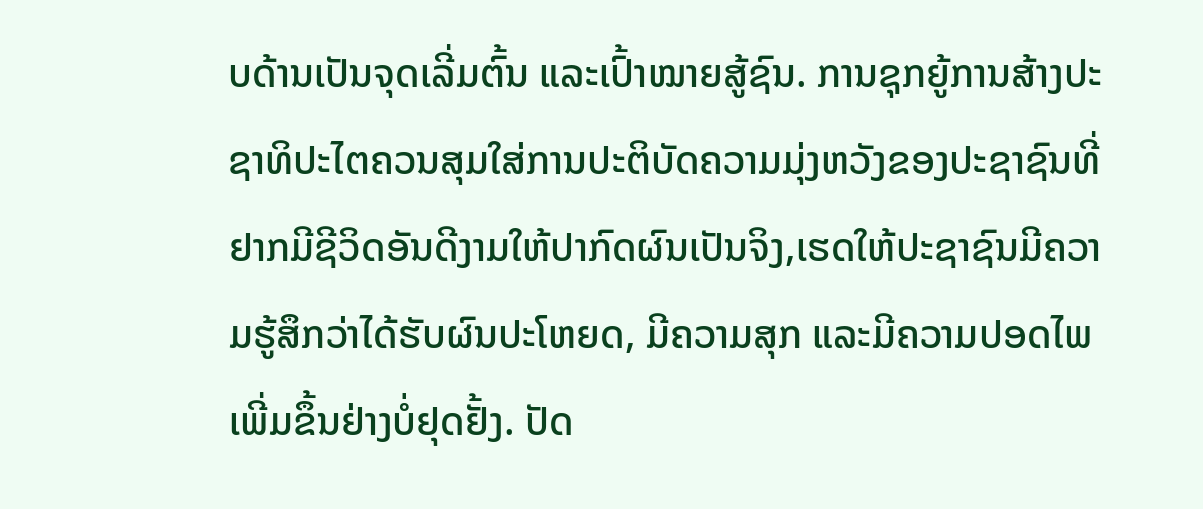ບດ້ານເປັນຈຸດເລີ່ມຕົ້ນ ແລະເປົ້າໝາຍສູ້ຊົນ. ການຊຸກຍູ້ການສ້າງປະຊາທິປະໄຕຄວນສຸມໃສ່ການປະຕິບັດຄວາມມຸ່ງຫວັງຂອງປະຊາຊົນທີ່ຢາກມີຊີວິດອັນດີງາມໃຫ້ປາກົດຜົນເປັນຈິງ,ເຮດໃຫ້ປະຊາຊົນມີຄວາມຮູ້ສຶກວ່າໄດ້ຮັບຜົນປະໂຫຍດ, ມີຄວາມສຸກ ແລະມີຄວາມປອດໄພເພີ່ມຂຶ້ນຢ່າງບໍ່ຢຸດຢັ້ງ. ປັດ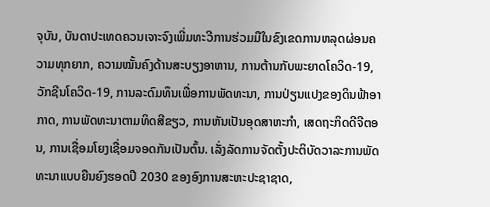ຈຸບັນ, ບັນດາປະເທດຄວນເຈາະຈົງເພີ່ມທະວີການຮ່ວມມືໃນຂົງເຂດການຫລຸດຜ່ອນຄວາມທຸກຍາກ, ຄວາມໝັ້ນຄົງດ້ານສະບຽງອາຫານ, ການຕ້ານກັບພະຍາດໂຄວິດ-19, ວັກຊີນໂຄວິດ-19, ການລະດົມທຶນເພື່ອການພັດທະນາ, ການປ່ຽນແປງຂອງດິນຟ້າອາກາດ, ການພັດທະນາຕາມທິດສີຂຽວ, ການຫັນເປັນອຸດສາຫະກຳ, ເສດຖະກິດດີຈີຕອນ, ການເຊື່ອມໂຍງເຊື່ອມຈອດກັນເປັນຕົ້ນ. ເລັ່ງລັດການຈັດຕັ້ງປະຕິບັດວາລະການພັດທະນາແບບຍືນຍົງຮອດປີ 2030 ຂອງອົງການສະຫະປະຊາຊາດ,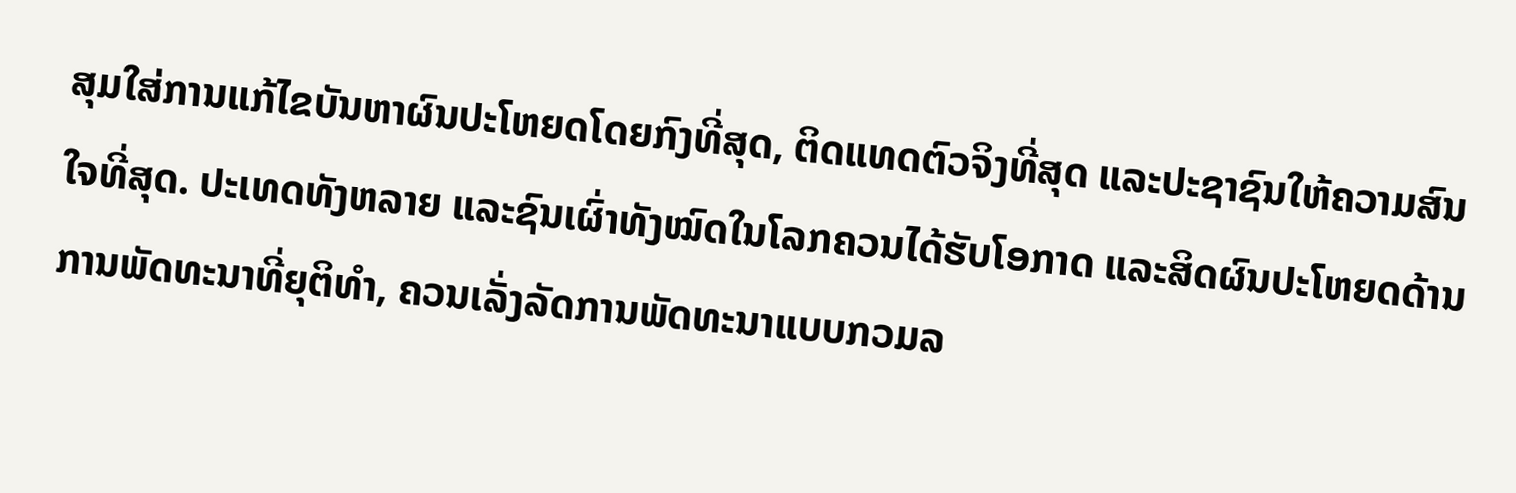ສຸມໃສ່ການແກ້ໄຂບັນຫາຜົນປະໂຫຍດໂດຍກົງທີ່ສຸດ, ຕິດແທດຕົວຈິງທີ່ສຸດ ແລະປະຊາຊົນໃຫ້ຄວາມສົນໃຈທີ່ສຸດ. ປະເທດທັງຫລາຍ ແລະຊົນເຜົ່າທັງໝົດໃນໂລກຄວນໄດ້ຮັບໂອກາດ ແລະສິດຜົນປະໂຫຍດດ້ານການພັດທະນາທີ່ຍຸຕິທຳ, ຄວນເລັ່ງລັດການພັດທະນາແບບກວມລ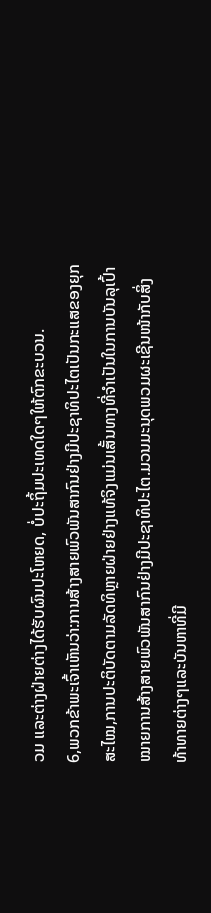ວມ ແລະຕ່າງຝ່າຍຕ່າງໄດ້ຮັບຜົນປະໂຫຍດ, ບໍ່ປະຖິ້ມປະເທດໃດໆໃຫ້ຕົກຂະບວນ.
6,ພວກຂ້າພະເຈົ້າເຫັນວ່າ:ການສ້າງສາຍພົວພັນສາກົນຢ່າງມີປະຊາທິປະໄຕເປັນກະແສຂອງຍຸກສະໄໝ,ການປະຕິບັດຕາມລັດທິຫຼາຍຝ່າຍຢ່າງແທ້ຈິງແມ່ນເສັ້ນທາງທີ່ຈຳເປັນໃນການບັນລຸເປົ້າໝາຍການສ້າງສາຍພົວພັນສາກົນຢ່າງມີປະຊາທິປະໄຕ.ມວນມະນຸດພວມຜະເຊີນໜ້າກັບສິ່ງທ້າທາຍຕ່າງໆແລະບັນຫາທີ່ມີ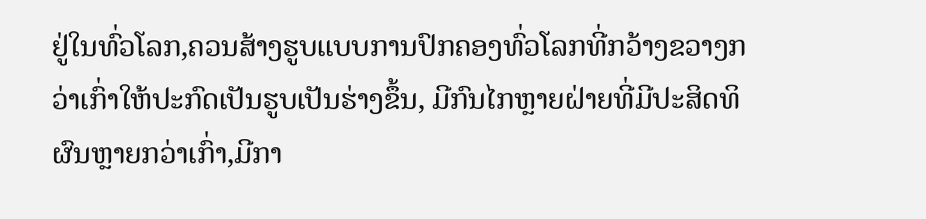ຢູ່ໃນທົ່ວໂລກ,ຄວນສ້າງຮູບແບບການປົກຄອງທົ່ວໂລກທີ່ກວ້າງຂວາງກວ່າເກົ່າໃຫ້ປະກົດເປັນຮູບເປັນຮ່າງຂຶ້ນ, ມີກົນໄກຫຼາຍຝ່າຍທີ່ມີປະສິດທິຜົນຫຼາຍກວ່າເກົ່າ,ມີກາ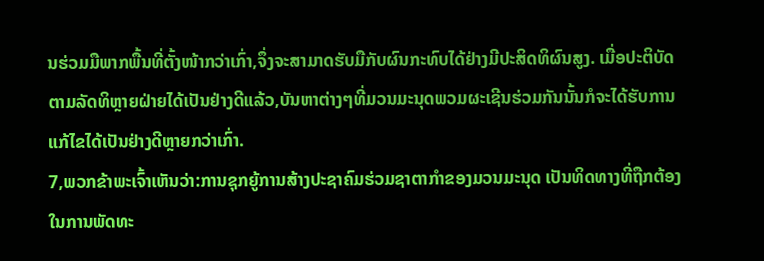ນຮ່ວມມືພາກພື້ນທີ່ຕັ້ງໜ້າກວ່າເກົ່າ,ຈຶ່ງຈະສາມາດຮັບມືກັບຜົນກະທົບໄດ້ຢ່າງມີປະສິດທິຜົນສູງ. ເມື່ອປະຕິບັດຕາມລັດທິຫຼາຍຝ່າຍໄດ້ເປັນຢ່າງດີແລ້ວ,ບັນຫາຕ່າງໆທີ່ມວນມະນຸດພວມຜະເຊີນຮ່ວມກັນນັ້ນກໍຈະໄດ້ຮັບການແກ້ໄຂໄດ້ເປັນຢ່າງດີຫຼາຍກວ່າເກົ່າ.
7,ພວກຂ້າພະເຈົ້າເຫັນວ່າ:ການຊຸກຍູ້ການສ້າງປະຊາຄົມຮ່ວມຊາຕາກຳຂອງມວນມະນຸດ ເປັນທິດທາງທີ່ຖືກຕ້ອງໃນການພັດທະ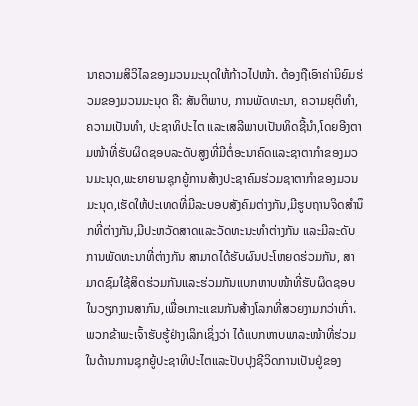ນາຄວາມສິວິໄລຂອງມວນມະນຸດໃຫ້ກ້າວໄປໜ້າ. ຕ້ອງຖືເອົາຄ່ານິຍົມຮ່ວມຂອງມວນມະນຸດ ຄື: ສັນຕິພາບ, ການພັດທະນາ, ຄວາມຍຸຕິທຳ, ຄວາມເປັນທຳ, ປະຊາທິປະໄຕ ແລະເສລີພາບເປັນທິດຊີ້ນຳ,ໂດຍອີງຕາມໜ້າທີ່ຮັບຜິດຊອບລະດັບສູງທີ່ມີຕໍ່ອະນາຄົດແລະຊາຕາກຳຂອງມວນມະນຸດ,ພະຍາຍາມຊຸກຍູ້ການສ້າງປະຊາຄົມຮ່ວມຊາຕາກຳຂອງມວນມະນຸດ,ເຮັດໃຫ້ປະເທດທີ່ມີລະບອບສັງຄົມຕ່າງກັນ,ມີຮູບຖານຈິດສຳນຶກທີ່ຕ່າງກັນ,ມີປະຫວັດສາດແລະວັດທະນະທຳຕ່າງກັນ ແລະມີລະດັບການພັດທະນາທີ່ຕ່າງກັນ ສາມາດໄດ້ຮັບຜົນປະໂຫຍດຮ່ວມກັນ, ສາມາດຊົມໃຊ້ສິດຮ່ວມກັນແລະຮ່ວມກັນແບກຫາບໜ້າທີ່ຮັບຜິດຊອບໃນວຽກງານສາກົນ,ເພື່ອເກາະແຂນກັນສ້າງໂລກທີ່ສວຍງາມກວ່າເກົ່າ.
ພວກຂ້າພະເຈົ້າຮັບຮູ້ຢ່າງເລິກເຊິ່ງວ່າ ໄດ້ແບກຫາບພາລະໜ້າທີ່ຮ່ວມໃນດ້ານການຊຸກຍູ້ປະຊາທິປະໄຕແລະປັບປຸງຊີວິດການເປັນຢູ່ຂອງ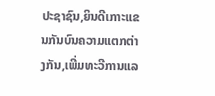ປະຊາຊົນ,ຍິນດີເກາະແຂນກັນບົນຄວາມແຕກຕ່າງກັນ,ເພີ່ມທະວີການແລ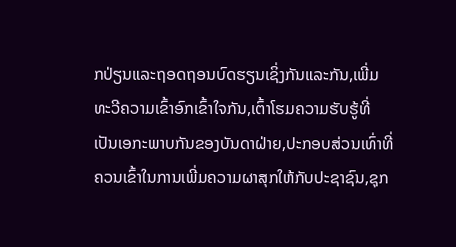ກປ່ຽນແລະຖອດຖອນບົດຮຽນເຊິ່ງກັນແລະກັນ,ເພີ່ມທະວີຄວາມເຂົ້າອົກເຂົ້າໃຈກັນ,ເຕົ້າໂຮມຄວາມຮັບຮູ້ທີ່ເປັນເອກະພາບກັນຂອງບັນດາຝ່າຍ,ປະກອບສ່ວນເທົ່າທີ່ຄວນເຂົ້າໃນການເພີ່ມຄວາມຜາສຸກໃຫ້ກັບປະຊາຊົນ,ຊຸກ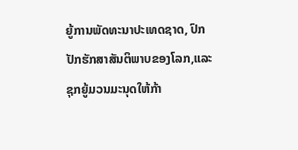ຍູ້ການພັດທະນາປະເທດຊາດ, ປົກປັກຮັກສາສັນຕິພາບຂອງໂລກ,ແລະຊຸກຍູ້ມວນມະນຸດໃຫ້ກ້າ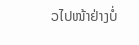ວໄປໜ້າຢ່າງບໍ່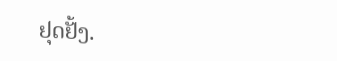ຢຸດຢັ້ງ.